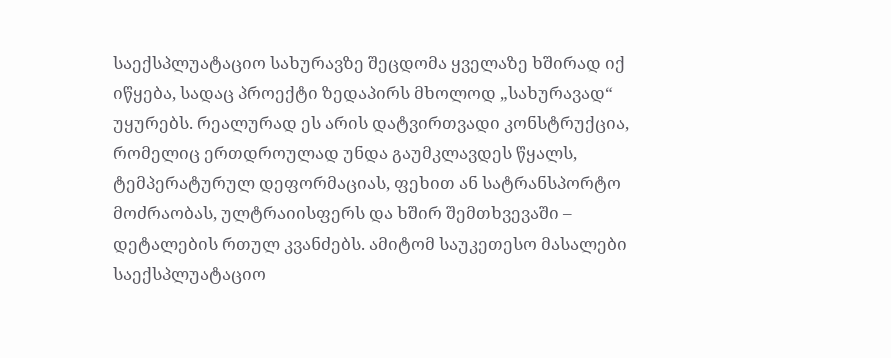საექსპლუატაციო სახურავზე შეცდომა ყველაზე ხშირად იქ იწყება, სადაც პროექტი ზედაპირს მხოლოდ „სახურავად“ უყურებს. რეალურად ეს არის დატვირთვადი კონსტრუქცია, რომელიც ერთდროულად უნდა გაუმკლავდეს წყალს, ტემპერატურულ დეფორმაციას, ფეხით ან სატრანსპორტო მოძრაობას, ულტრაიისფერს და ხშირ შემთხვევაში – დეტალების რთულ კვანძებს. ამიტომ საუკეთესო მასალები საექსპლუატაციო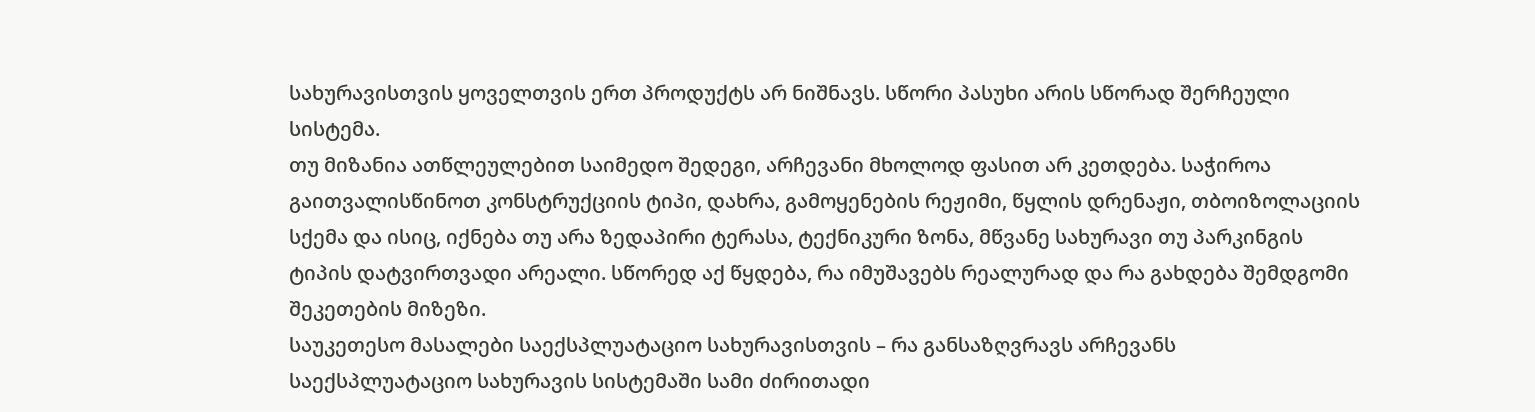სახურავისთვის ყოველთვის ერთ პროდუქტს არ ნიშნავს. სწორი პასუხი არის სწორად შერჩეული სისტემა.
თუ მიზანია ათწლეულებით საიმედო შედეგი, არჩევანი მხოლოდ ფასით არ კეთდება. საჭიროა გაითვალისწინოთ კონსტრუქციის ტიპი, დახრა, გამოყენების რეჟიმი, წყლის დრენაჟი, თბოიზოლაციის სქემა და ისიც, იქნება თუ არა ზედაპირი ტერასა, ტექნიკური ზონა, მწვანე სახურავი თუ პარკინგის ტიპის დატვირთვადი არეალი. სწორედ აქ წყდება, რა იმუშავებს რეალურად და რა გახდება შემდგომი შეკეთების მიზეზი.
საუკეთესო მასალები საექსპლუატაციო სახურავისთვის – რა განსაზღვრავს არჩევანს
საექსპლუატაციო სახურავის სისტემაში სამი ძირითადი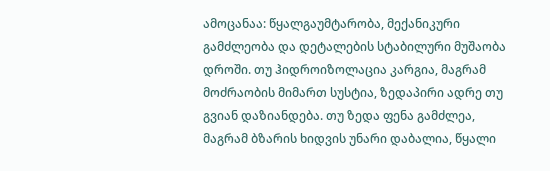ამოცანაა: წყალგაუმტარობა, მექანიკური გამძლეობა და დეტალების სტაბილური მუშაობა დროში. თუ ჰიდროიზოლაცია კარგია, მაგრამ მოძრაობის მიმართ სუსტია, ზედაპირი ადრე თუ გვიან დაზიანდება. თუ ზედა ფენა გამძლეა, მაგრამ ბზარის ხიდვის უნარი დაბალია, წყალი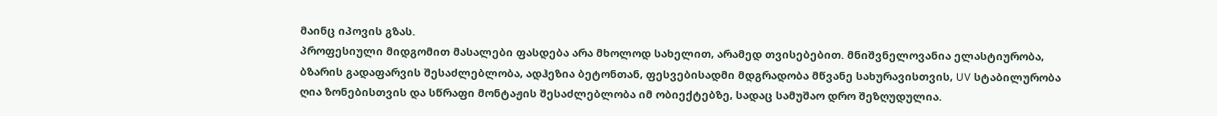მაინც იპოვის გზას.
პროფესიული მიდგომით მასალები ფასდება არა მხოლოდ სახელით, არამედ თვისებებით. მნიშვნელოვანია ელასტიურობა, ბზარის გადაფარვის შესაძლებლობა, ადჰეზია ბეტონთან, ფესვებისადმი მდგრადობა მწვანე სახურავისთვის, UV სტაბილურობა ღია ზონებისთვის და სწრაფი მონტაჟის შესაძლებლობა იმ ობიექტებზე, სადაც სამუშაო დრო შეზღუდულია.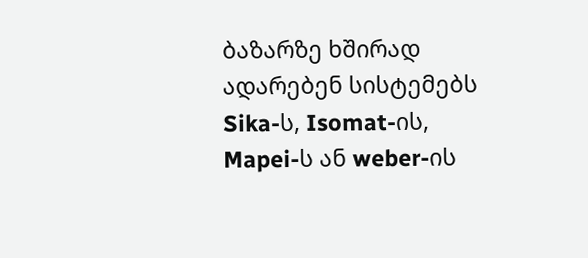ბაზარზე ხშირად ადარებენ სისტემებს Sika-ს, Isomat-ის, Mapei-ს ან weber-ის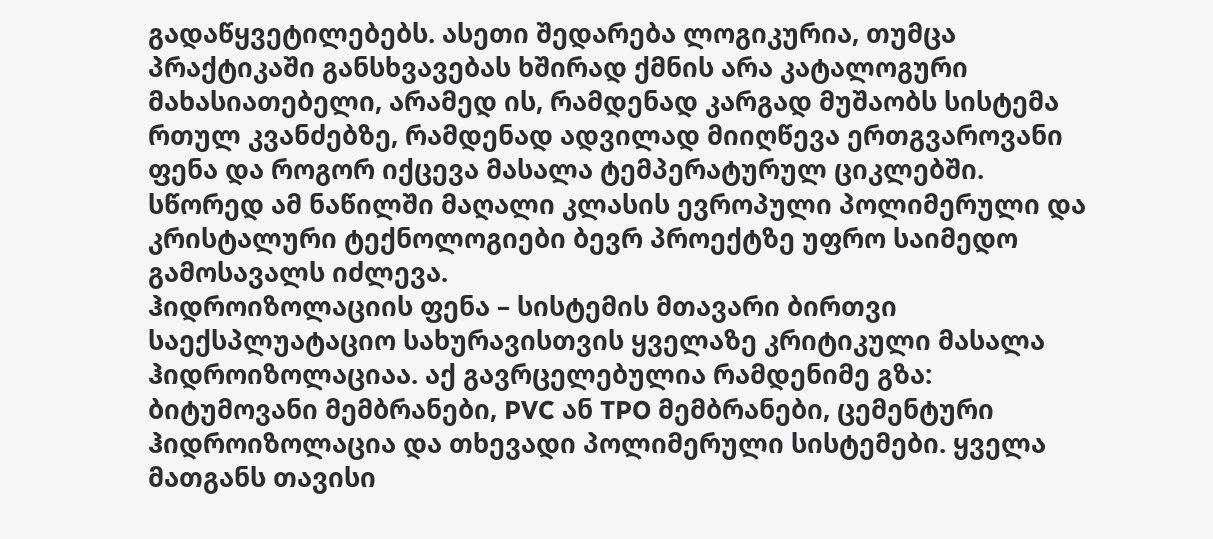გადაწყვეტილებებს. ასეთი შედარება ლოგიკურია, თუმცა პრაქტიკაში განსხვავებას ხშირად ქმნის არა კატალოგური მახასიათებელი, არამედ ის, რამდენად კარგად მუშაობს სისტემა რთულ კვანძებზე, რამდენად ადვილად მიიღწევა ერთგვაროვანი ფენა და როგორ იქცევა მასალა ტემპერატურულ ციკლებში. სწორედ ამ ნაწილში მაღალი კლასის ევროპული პოლიმერული და კრისტალური ტექნოლოგიები ბევრ პროექტზე უფრო საიმედო გამოსავალს იძლევა.
ჰიდროიზოლაციის ფენა – სისტემის მთავარი ბირთვი
საექსპლუატაციო სახურავისთვის ყველაზე კრიტიკული მასალა ჰიდროიზოლაციაა. აქ გავრცელებულია რამდენიმე გზა: ბიტუმოვანი მემბრანები, PVC ან TPO მემბრანები, ცემენტური ჰიდროიზოლაცია და თხევადი პოლიმერული სისტემები. ყველა მათგანს თავისი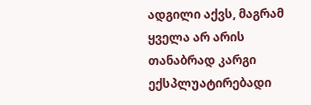ადგილი აქვს, მაგრამ ყველა არ არის თანაბრად კარგი ექსპლუატირებადი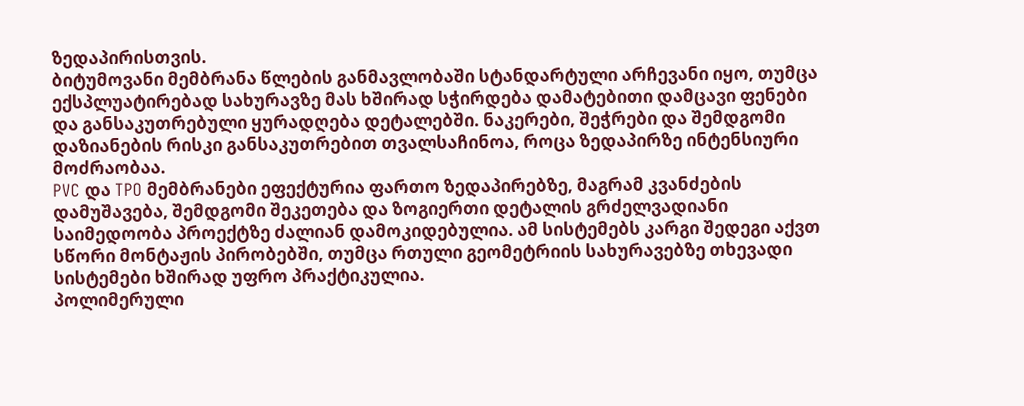ზედაპირისთვის.
ბიტუმოვანი მემბრანა წლების განმავლობაში სტანდარტული არჩევანი იყო, თუმცა ექსპლუატირებად სახურავზე მას ხშირად სჭირდება დამატებითი დამცავი ფენები და განსაკუთრებული ყურადღება დეტალებში. ნაკერები, შეჭრები და შემდგომი დაზიანების რისკი განსაკუთრებით თვალსაჩინოა, როცა ზედაპირზე ინტენსიური მოძრაობაა.
PVC და TPO მემბრანები ეფექტურია ფართო ზედაპირებზე, მაგრამ კვანძების დამუშავება, შემდგომი შეკეთება და ზოგიერთი დეტალის გრძელვადიანი საიმედოობა პროექტზე ძალიან დამოკიდებულია. ამ სისტემებს კარგი შედეგი აქვთ სწორი მონტაჟის პირობებში, თუმცა რთული გეომეტრიის სახურავებზე თხევადი სისტემები ხშირად უფრო პრაქტიკულია.
პოლიმერული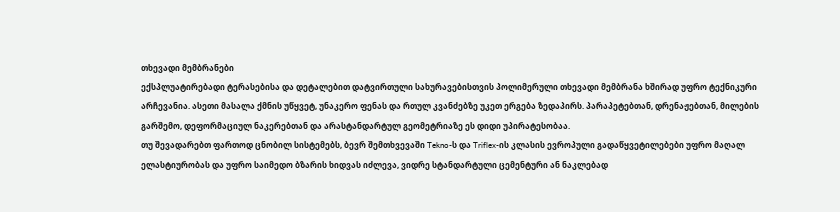თხევადი მემბრანები
ექსპლუატირებადი ტერასებისა და დეტალებით დატვირთული სახურავებისთვის პოლიმერული თხევადი მემბრანა ხშირად უფრო ტექნიკური არჩევანია. ასეთი მასალა ქმნის უწყვეტ, უნაკერო ფენას და რთულ კვანძებზე უკეთ ერგება ზედაპირს. პარაპეტებთან, დრენაჟებთან, მილების გარშემო, დეფორმაციულ ნაკერებთან და არასტანდარტულ გეომეტრიაზე ეს დიდი უპირატესობაა.
თუ შევადარებთ ფართოდ ცნობილ სისტემებს, ბევრ შემთხვევაში Tekno-ს და Triflex-ის კლასის ევროპული გადაწყვეტილებები უფრო მაღალ ელასტიურობას და უფრო საიმედო ბზარის ხიდვას იძლევა, ვიდრე სტანდარტული ცემენტური ან ნაკლებად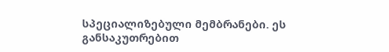სპეციალიზებული მემბრანები. ეს განსაკუთრებით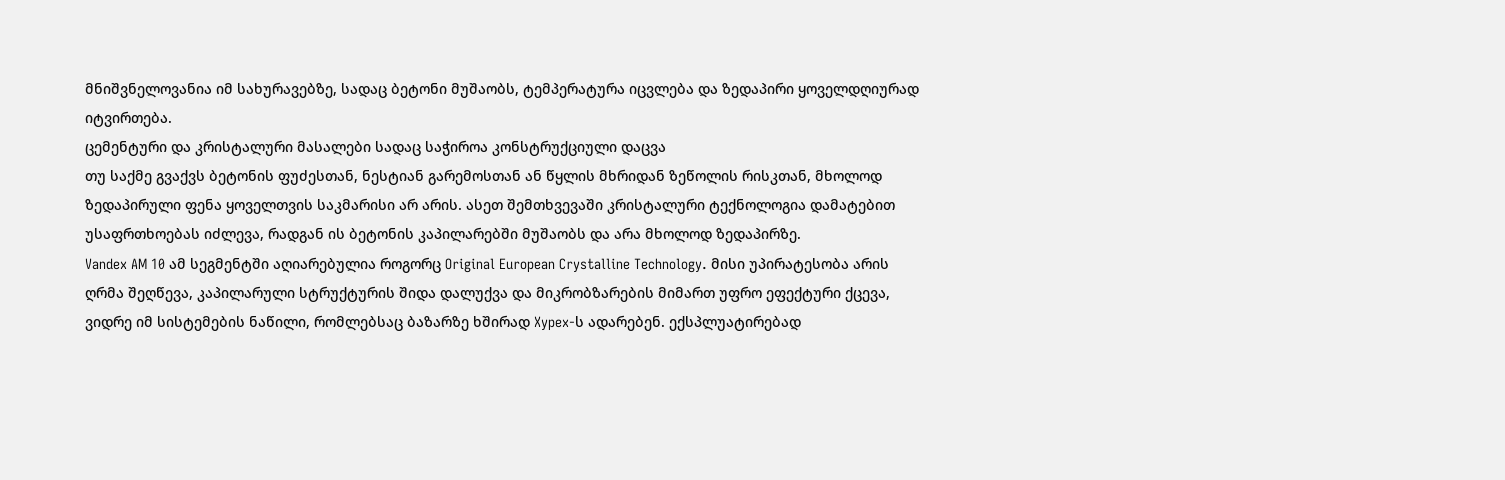მნიშვნელოვანია იმ სახურავებზე, სადაც ბეტონი მუშაობს, ტემპერატურა იცვლება და ზედაპირი ყოველდღიურად იტვირთება.
ცემენტური და კრისტალური მასალები სადაც საჭიროა კონსტრუქციული დაცვა
თუ საქმე გვაქვს ბეტონის ფუძესთან, ნესტიან გარემოსთან ან წყლის მხრიდან ზეწოლის რისკთან, მხოლოდ ზედაპირული ფენა ყოველთვის საკმარისი არ არის. ასეთ შემთხვევაში კრისტალური ტექნოლოგია დამატებით უსაფრთხოებას იძლევა, რადგან ის ბეტონის კაპილარებში მუშაობს და არა მხოლოდ ზედაპირზე.
Vandex AM 10 ამ სეგმენტში აღიარებულია როგორც Original European Crystalline Technology. მისი უპირატესობა არის ღრმა შეღწევა, კაპილარული სტრუქტურის შიდა დალუქვა და მიკრობზარების მიმართ უფრო ეფექტური ქცევა, ვიდრე იმ სისტემების ნაწილი, რომლებსაც ბაზარზე ხშირად Xypex-ს ადარებენ. ექსპლუატირებად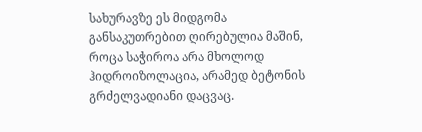სახურავზე ეს მიდგომა განსაკუთრებით ღირებულია მაშინ, როცა საჭიროა არა მხოლოდ ჰიდროიზოლაცია, არამედ ბეტონის გრძელვადიანი დაცვაც.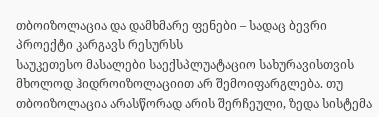თბოიზოლაცია და დამხმარე ფენები – სადაც ბევრი პროექტი კარგავს რესურსს
საუკეთესო მასალები საექსპლუატაციო სახურავისთვის მხოლოდ ჰიდროიზოლაციით არ შემოიფარგლება. თუ თბოიზოლაცია არასწორად არის შერჩეული, ზედა სისტემა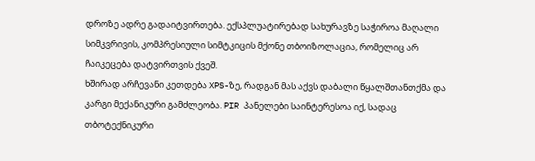დროზე ადრე გადაიტვირთება. ექსპლუატირებად სახურავზე საჭიროა მაღალი სიმკვრივის, კომპრესიული სიმტკიცის მქონე თბოიზოლაცია, რომელიც არ ჩაიკეცება დატვირთვის ქვეშ.
ხშირად არჩევანი კეთდება XPS-ზე, რადგან მას აქვს დაბალი წყალშთანთქმა და კარგი მექანიკური გამძლეობა. PIR პანელები საინტერესოა იქ, სადაც თბოტექნიკური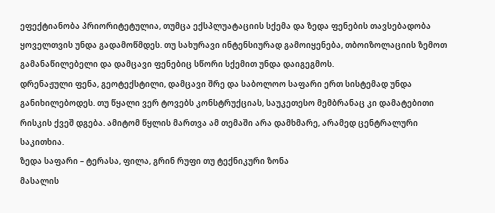ეფექტიანობა პრიორიტეტულია, თუმცა ექსპლუატაციის სქემა და ზედა ფენების თავსებადობა ყოველთვის უნდა გადამოწმდეს. თუ სახურავი ინტენსიურად გამოიყენება, თბოიზოლაციის ზემოთ გამანაწილებელი და დამცავი ფენებიც სწორი სქემით უნდა დაიგეგმოს.
დრენაჟული ფენა, გეოტექსტილი, დამცავი შრე და საბოლოო საფარი ერთ სისტემად უნდა განიხილებოდეს. თუ წყალი ვერ ტოვებს კონსტრუქციას, საუკეთესო მემბრანაც კი დამატებითი რისკის ქვეშ დგება. ამიტომ წყლის მართვა ამ თემაში არა დამხმარე, არამედ ცენტრალური საკითხია.
ზედა საფარი – ტერასა, ფილა, გრინ რუფი თუ ტექნიკური ზონა
მასალის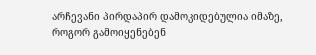არჩევანი პირდაპირ დამოკიდებულია იმაზე, როგორ გამოიყენებენ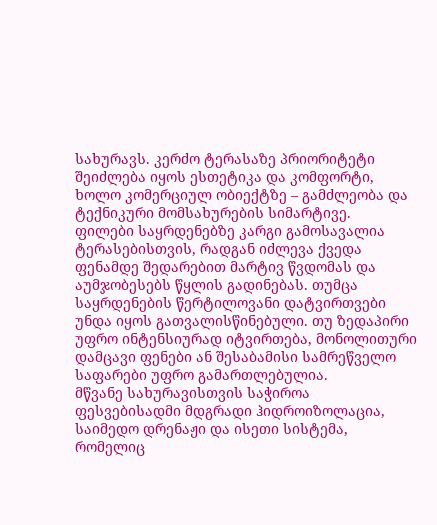სახურავს. კერძო ტერასაზე პრიორიტეტი შეიძლება იყოს ესთეტიკა და კომფორტი, ხოლო კომერციულ ობიექტზე – გამძლეობა და ტექნიკური მომსახურების სიმარტივე.
ფილები საყრდენებზე კარგი გამოსავალია ტერასებისთვის, რადგან იძლევა ქვედა ფენამდე შედარებით მარტივ წვდომას და აუმჯობესებს წყლის გადინებას. თუმცა საყრდენების წერტილოვანი დატვირთვები უნდა იყოს გათვალისწინებული. თუ ზედაპირი უფრო ინტენსიურად იტვირთება, მონოლითური დამცავი ფენები ან შესაბამისი სამრეწველო საფარები უფრო გამართლებულია.
მწვანე სახურავისთვის საჭიროა ფესვებისადმი მდგრადი ჰიდროიზოლაცია, საიმედო დრენაჟი და ისეთი სისტემა, რომელიც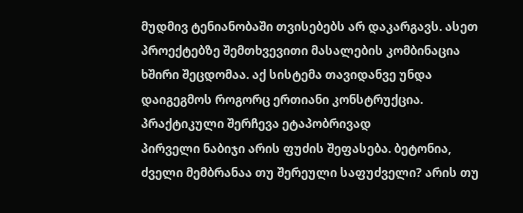მუდმივ ტენიანობაში თვისებებს არ დაკარგავს. ასეთ პროექტებზე შემთხვევითი მასალების კომბინაცია ხშირი შეცდომაა. აქ სისტემა თავიდანვე უნდა დაიგეგმოს როგორც ერთიანი კონსტრუქცია.
პრაქტიკული შერჩევა ეტაპობრივად
პირველი ნაბიჯი არის ფუძის შეფასება. ბეტონია, ძველი მემბრანაა თუ შერეული საფუძველი? არის თუ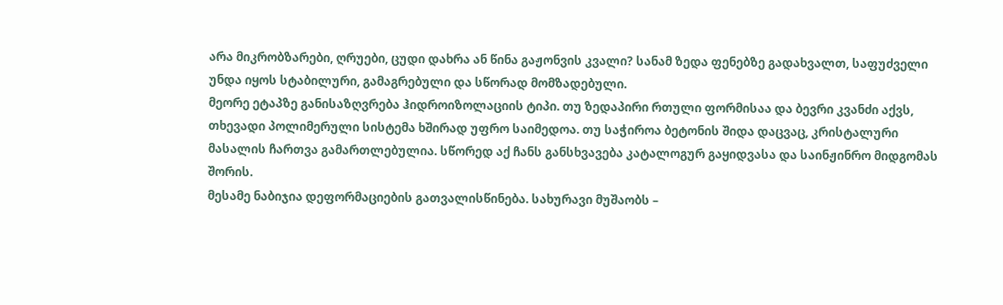არა მიკრობზარები, ღრუები, ცუდი დახრა ან წინა გაჟონვის კვალი? სანამ ზედა ფენებზე გადახვალთ, საფუძველი უნდა იყოს სტაბილური, გამაგრებული და სწორად მომზადებული.
მეორე ეტაპზე განისაზღვრება ჰიდროიზოლაციის ტიპი. თუ ზედაპირი რთული ფორმისაა და ბევრი კვანძი აქვს, თხევადი პოლიმერული სისტემა ხშირად უფრო საიმედოა. თუ საჭიროა ბეტონის შიდა დაცვაც, კრისტალური მასალის ჩართვა გამართლებულია. სწორედ აქ ჩანს განსხვავება კატალოგურ გაყიდვასა და საინჟინრო მიდგომას შორის.
მესამე ნაბიჯია დეფორმაციების გათვალისწინება. სახურავი მუშაობს –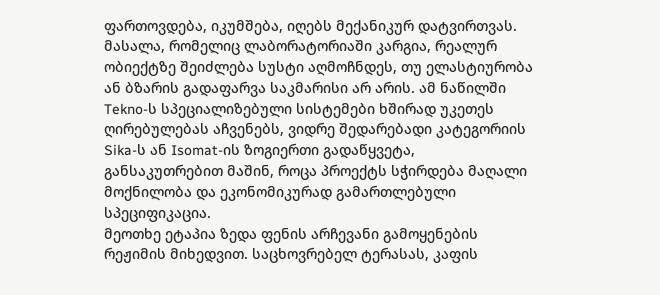ფართოვდება, იკუმშება, იღებს მექანიკურ დატვირთვას. მასალა, რომელიც ლაბორატორიაში კარგია, რეალურ ობიექტზე შეიძლება სუსტი აღმოჩნდეს, თუ ელასტიურობა ან ბზარის გადაფარვა საკმარისი არ არის. ამ ნაწილში Tekno-ს სპეციალიზებული სისტემები ხშირად უკეთეს ღირებულებას აჩვენებს, ვიდრე შედარებადი კატეგორიის Sika-ს ან Isomat-ის ზოგიერთი გადაწყვეტა, განსაკუთრებით მაშინ, როცა პროექტს სჭირდება მაღალი მოქნილობა და ეკონომიკურად გამართლებული სპეციფიკაცია.
მეოთხე ეტაპია ზედა ფენის არჩევანი გამოყენების რეჟიმის მიხედვით. საცხოვრებელ ტერასას, კაფის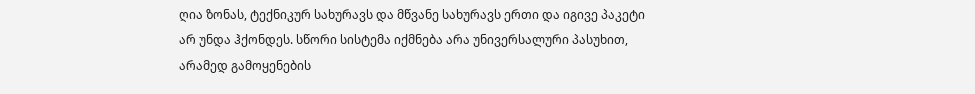ღია ზონას, ტექნიკურ სახურავს და მწვანე სახურავს ერთი და იგივე პაკეტი არ უნდა ჰქონდეს. სწორი სისტემა იქმნება არა უნივერსალური პასუხით, არამედ გამოყენების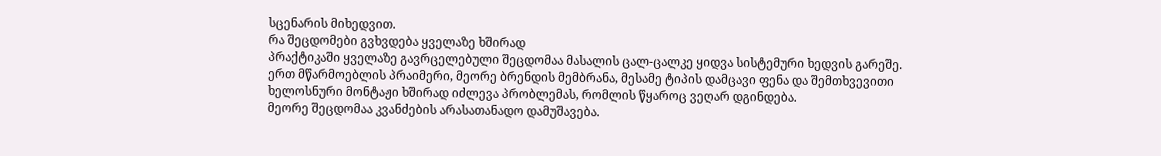სცენარის მიხედვით.
რა შეცდომები გვხვდება ყველაზე ხშირად
პრაქტიკაში ყველაზე გავრცელებული შეცდომაა მასალის ცალ-ცალკე ყიდვა სისტემური ხედვის გარეშე. ერთ მწარმოებლის პრაიმერი, მეორე ბრენდის მემბრანა, მესამე ტიპის დამცავი ფენა და შემთხვევითი ხელოსნური მონტაჟი ხშირად იძლევა პრობლემას, რომლის წყაროც ვეღარ დგინდება.
მეორე შეცდომაა კვანძების არასათანადო დამუშავება.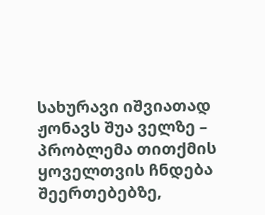სახურავი იშვიათად ჟონავს შუა ველზე – პრობლემა თითქმის ყოველთვის ჩნდება შეერთებებზე,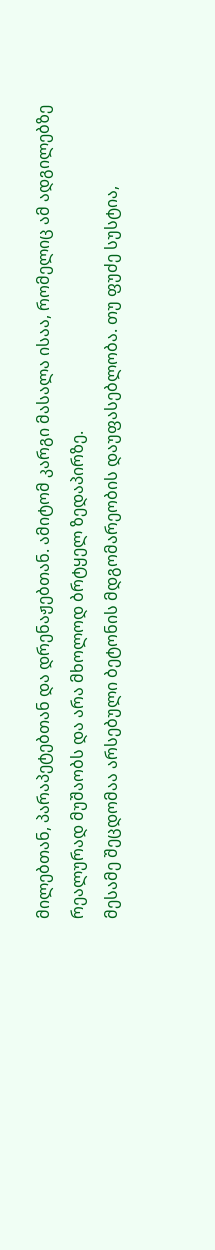მილებთან, პარაპეტებთან და დრენაჟებთან. ამიტომ კარგი მასალა ისაა, რომელიც ამ ადგილებზე რეალურად მუშაობს და არა მხოლოდ ბრტყელ ზედაპირზე.
მესამე შეცდომაა არსებული ბეტონის მდგომარეობის დაუფასებლობა. თუ ფუძე სუსტია,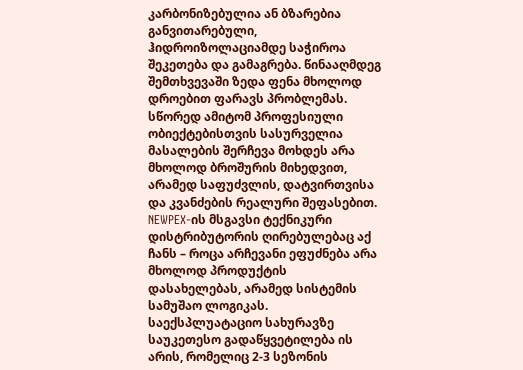კარბონიზებულია ან ბზარებია განვითარებული, ჰიდროიზოლაციამდე საჭიროა შეკეთება და გამაგრება. წინააღმდეგ შემთხვევაში ზედა ფენა მხოლოდ დროებით ფარავს პრობლემას.
სწორედ ამიტომ პროფესიული ობიექტებისთვის სასურველია მასალების შერჩევა მოხდეს არა მხოლოდ ბროშურის მიხედვით, არამედ საფუძვლის, დატვირთვისა და კვანძების რეალური შეფასებით. NEWPEX-ის მსგავსი ტექნიკური დისტრიბუტორის ღირებულებაც აქ ჩანს – როცა არჩევანი ეფუძნება არა მხოლოდ პროდუქტის დასახელებას, არამედ სისტემის სამუშაო ლოგიკას.
საექსპლუატაციო სახურავზე საუკეთესო გადაწყვეტილება ის არის, რომელიც 2-3 სეზონის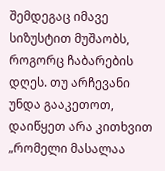შემდეგაც იმავე სიზუსტით მუშაობს, როგორც ჩაბარების დღეს. თუ არჩევანი უნდა გააკეთოთ, დაიწყეთ არა კითხვით „რომელი მასალაა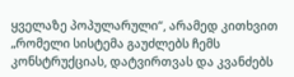ყველაზე პოპულარული“, არამედ კითხვით „რომელი სისტემა გაუძლებს ჩემს კონსტრუქციას, დატვირთვას და კვანძებს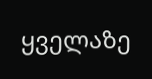ყველაზე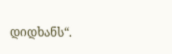დიდხანს“.